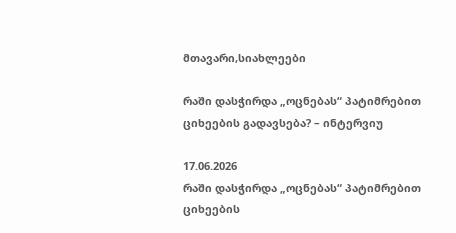მთავარი,სიახლეები

რაში დასჭირდა „ოცნებას“ პატიმრებით ციხეების გადავსება? – ინტერვიუ

17.06.2026
რაში დასჭირდა „ოცნებას“ პატიმრებით ციხეების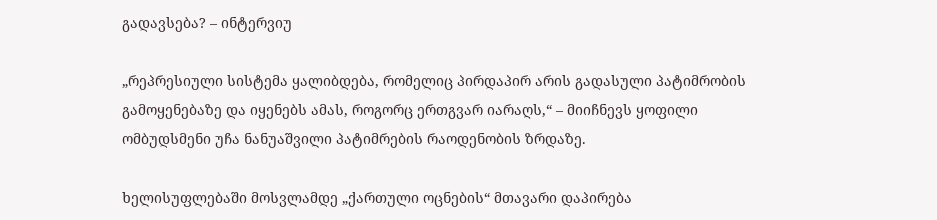გადავსება? – ინტერვიუ

„რეპრესიული სისტემა ყალიბდება, რომელიც პირდაპირ არის გადასული პატიმრობის გამოყენებაზე და იყენებს ამას, როგორც ერთგვარ იარაღს,“ – მიიჩნევს ყოფილი ომბუდსმენი უჩა ნანუაშვილი პატიმრების რაოდენობის ზრდაზე.

ხელისუფლებაში მოსვლამდე „ქართული ოცნების“ მთავარი დაპირება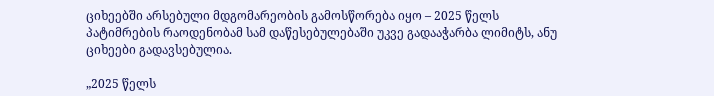ციხეებში არსებული მდგომარეობის გამოსწორება იყო – 2025 წელს პატიმრების რაოდენობამ სამ დაწესებულებაში უკვე გადააჭარბა ლიმიტს, ანუ ციხეები გადავსებულია.

„2025 წელს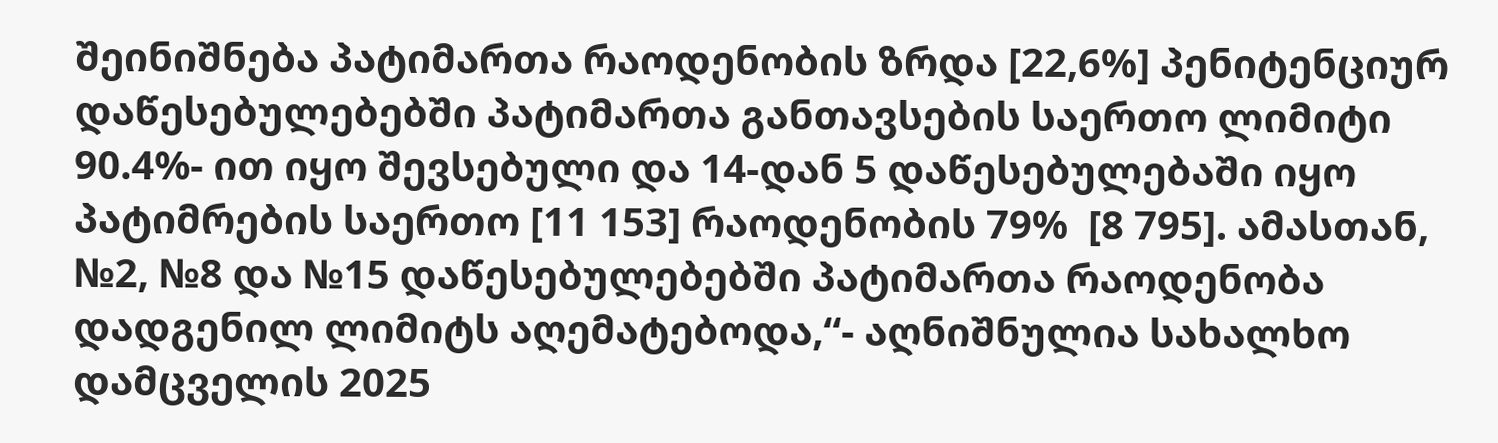შეინიშნება პატიმართა რაოდენობის ზრდა [22,6%] პენიტენციურ დაწესებულებებში პატიმართა განთავსების საერთო ლიმიტი 90.4%- ით იყო შევსებული და 14-დან 5 დაწესებულებაში იყო პატიმრების საერთო [11 153] რაოდენობის 79%  [8 795]. ამასთან, №2, №8 და №15 დაწესებულებებში პატიმართა რაოდენობა დადგენილ ლიმიტს აღემატებოდა,“- აღნიშნულია სახალხო დამცველის 2025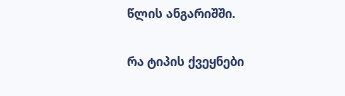წლის ანგარიშში.

რა ტიპის ქვეყნები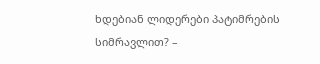ხდებიან ლიდერები პატიმრების სიმრავლით? –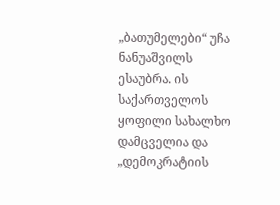„ბათუმელები“ უჩა ნანუაშვილს ესაუბრა. ის საქართველოს ყოფილი სახალხო დამცველია და „დემოკრატიის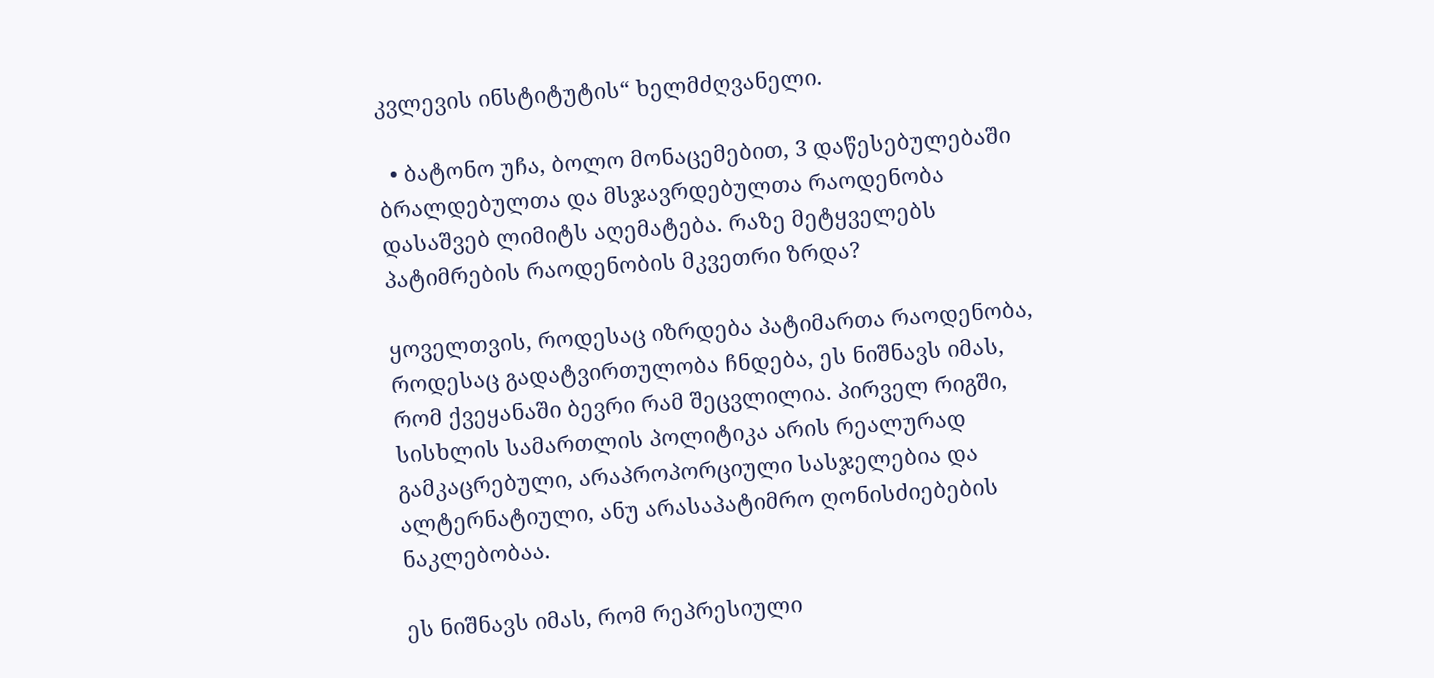კვლევის ინსტიტუტის“ ხელმძღვანელი.

  • ბატონო უჩა, ბოლო მონაცემებით, 3 დაწესებულებაში ბრალდებულთა და მსჯავრდებულთა რაოდენობა დასაშვებ ლიმიტს აღემატება. რაზე მეტყველებს პატიმრების რაოდენობის მკვეთრი ზრდა?

ყოველთვის, როდესაც იზრდება პატიმართა რაოდენობა, როდესაც გადატვირთულობა ჩნდება, ეს ნიშნავს იმას, რომ ქვეყანაში ბევრი რამ შეცვლილია. პირველ რიგში, სისხლის სამართლის პოლიტიკა არის რეალურად გამკაცრებული, არაპროპორციული სასჯელებია და ალტერნატიული, ანუ არასაპატიმრო ღონისძიებების ნაკლებობაა.

ეს ნიშნავს იმას, რომ რეპრესიული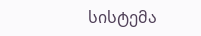სისტემა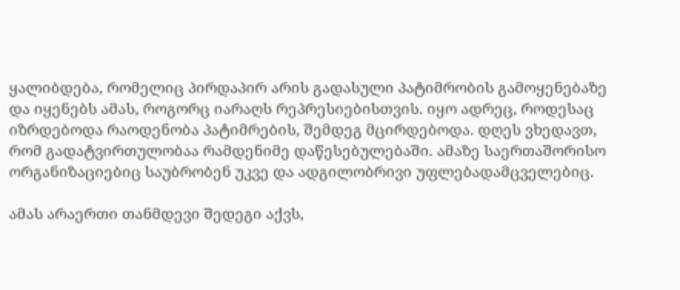ყალიბდება, რომელიც პირდაპირ არის გადასული პატიმრობის გამოყენებაზე და იყენებს ამას, როგორც იარაღს რეპრესიებისთვის. იყო ადრეც, როდესაც იზრდებოდა რაოდენობა პატიმრების, შემდეგ მცირდებოდა. დღეს ვხედავთ, რომ გადატვირთულობაა რამდენიმე დაწესებულებაში. ამაზე საერთაშორისო ორგანიზაციებიც საუბრობენ უკვე და ადგილობრივი უფლებადამცველებიც.

ამას არაერთი თანმდევი შედეგი აქვს,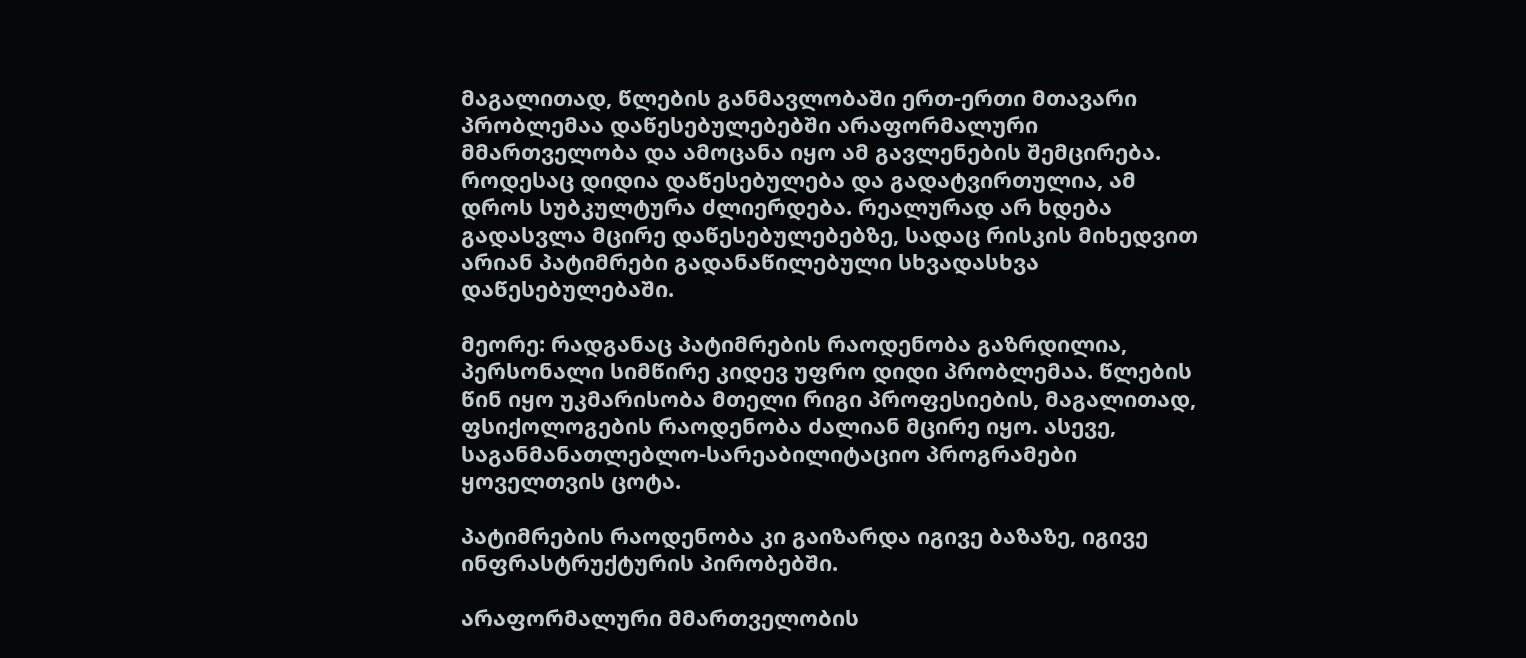მაგალითად, წლების განმავლობაში ერთ-ერთი მთავარი პრობლემაა დაწესებულებებში არაფორმალური მმართველობა და ამოცანა იყო ამ გავლენების შემცირება. როდესაც დიდია დაწესებულება და გადატვირთულია, ამ დროს სუბკულტურა ძლიერდება. რეალურად არ ხდება გადასვლა მცირე დაწესებულებებზე, სადაც რისკის მიხედვით არიან პატიმრები გადანაწილებული სხვადასხვა დაწესებულებაში.

მეორე: რადგანაც პატიმრების რაოდენობა გაზრდილია, პერსონალი სიმწირე კიდევ უფრო დიდი პრობლემაა. წლების წინ იყო უკმარისობა მთელი რიგი პროფესიების, მაგალითად, ფსიქოლოგების რაოდენობა ძალიან მცირე იყო. ასევე, საგანმანათლებლო-სარეაბილიტაციო პროგრამები ყოველთვის ცოტა.

პატიმრების რაოდენობა კი გაიზარდა იგივე ბაზაზე, იგივე ინფრასტრუქტურის პირობებში.

არაფორმალური მმართველობის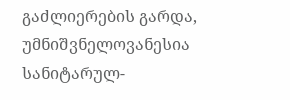გაძლიერების გარდა, უმნიშვნელოვანესია სანიტარულ-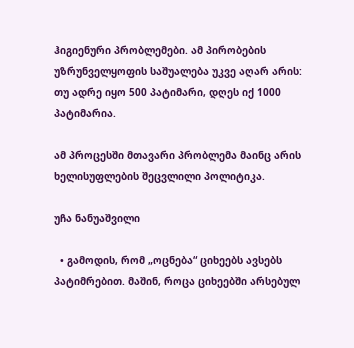ჰიგიენური პრობლემები. ამ პირობების უზრუნველყოფის საშუალება უკვე აღარ არის: თუ ადრე იყო 500 პატიმარი, დღეს იქ 1000 პატიმარია.

ამ პროცესში მთავარი პრობლემა მაინც არის ხელისუფლების შეცვლილი პოლიტიკა.

უჩა ნანუაშვილი

  • გამოდის, რომ „ოცნება“ ციხეებს ავსებს პატიმრებით. მაშინ, როცა ციხეებში არსებულ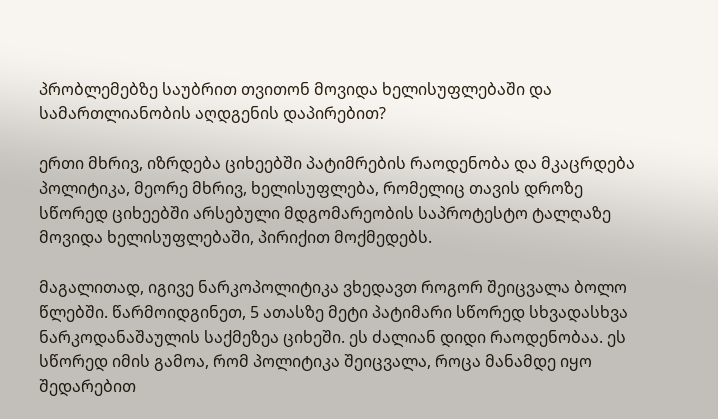პრობლემებზე საუბრით თვითონ მოვიდა ხელისუფლებაში და სამართლიანობის აღდგენის დაპირებით?

ერთი მხრივ, იზრდება ციხეებში პატიმრების რაოდენობა და მკაცრდება პოლიტიკა, მეორე მხრივ, ხელისუფლება, რომელიც თავის დროზე სწორედ ციხეებში არსებული მდგომარეობის საპროტესტო ტალღაზე მოვიდა ხელისუფლებაში, პირიქით მოქმედებს.

მაგალითად, იგივე ნარკოპოლიტიკა ვხედავთ როგორ შეიცვალა ბოლო წლებში. წარმოიდგინეთ, 5 ათასზე მეტი პატიმარი სწორედ სხვადასხვა ნარკოდანაშაულის საქმეზეა ციხეში. ეს ძალიან დიდი რაოდენობაა. ეს სწორედ იმის გამოა, რომ პოლიტიკა შეიცვალა, როცა მანამდე იყო შედარებით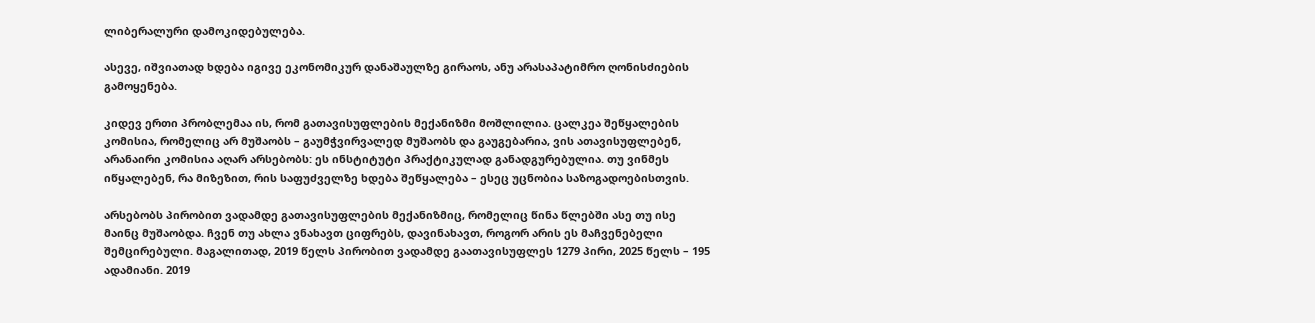ლიბერალური დამოკიდებულება.

ასევე, იშვიათად ხდება იგივე ეკონომიკურ დანაშაულზე გირაოს, ანუ არასაპატიმრო ღონისძიების გამოყენება.

კიდევ ერთი პრობლემაა ის, რომ გათავისუფლების მექანიზმი მოშლილია. ცალკეა შეწყალების კომისია, რომელიც არ მუშაობს – გაუმჭვირვალედ მუშაობს და გაუგებარია, ვის ათავისუფლებენ, არანაირი კომისია აღარ არსებობს: ეს ინსტიტუტი პრაქტიკულად განადგურებულია. თუ ვინმეს იწყალებენ, რა მიზეზით, რის საფუძველზე ხდება შეწყალება – ესეც უცნობია საზოგადოებისთვის.

არსებობს პირობით ვადამდე გათავისუფლების მექანიზმიც, რომელიც წინა წლებში ასე თუ ისე მაინც მუშაობდა. ჩვენ თუ ახლა ვნახავთ ციფრებს, დავინახავთ, როგორ არის ეს მაჩვენებელი შემცირებული. მაგალითად, 2019 წელს პირობით ვადამდე გაათავისუფლეს 1279 პირი, 2025 წელს – 195 ადამიანი. 2019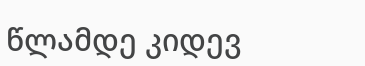წლამდე კიდევ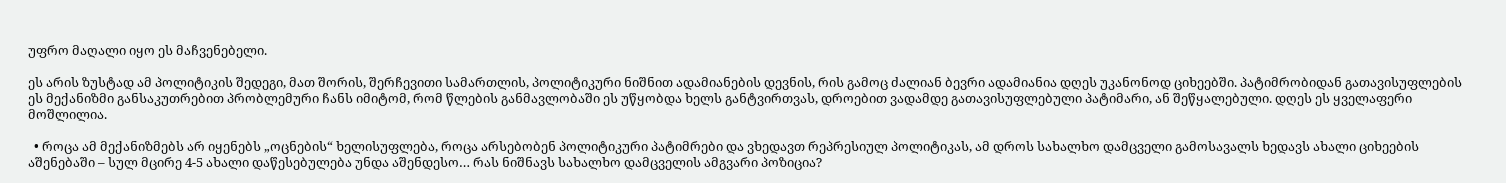უფრო მაღალი იყო ეს მაჩვენებელი.

ეს არის ზუსტად ამ პოლიტიკის შედეგი, მათ შორის, შერჩევითი სამართლის, პოლიტიკური ნიშნით ადამიანების დევნის, რის გამოც ძალიან ბევრი ადამიანია დღეს უკანონოდ ციხეებში. პატიმრობიდან გათავისუფლების ეს მექანიზმი განსაკუთრებით პრობლემური ჩანს იმიტომ, რომ წლების განმავლობაში ეს უწყობდა ხელს განტვირთვას, დროებით ვადამდე გათავისუფლებული პატიმარი, ან შეწყალებული. დღეს ეს ყველაფერი მოშლილია.

  • როცა ამ მექანიზმებს არ იყენებს „ოცნების“ ხელისუფლება, როცა არსებობენ პოლიტიკური პატიმრები და ვხედავთ რეპრესიულ პოლიტიკას, ამ დროს სახალხო დამცველი გამოსავალს ხედავს ახალი ციხეების აშენებაში – სულ მცირე 4-5 ახალი დაწესებულება უნდა აშენდესო… რას ნიშნავს სახალხო დამცველის ამგვარი პოზიცია?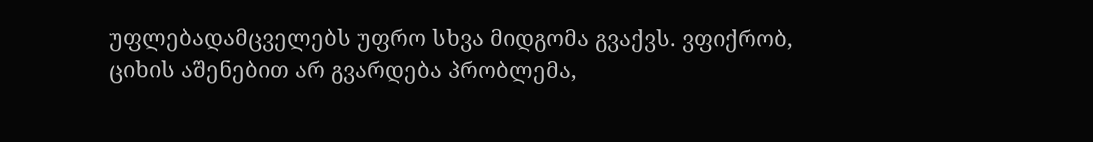უფლებადამცველებს უფრო სხვა მიდგომა გვაქვს. ვფიქრობ,  ციხის აშენებით არ გვარდება პრობლემა,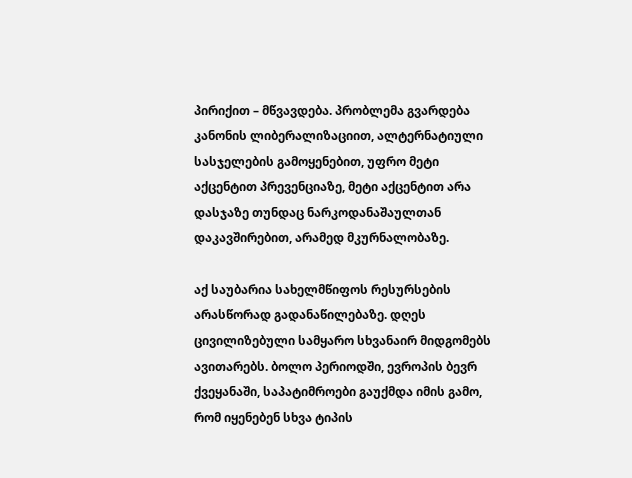პირიქით – მწვავდება. პრობლემა გვარდება კანონის ლიბერალიზაციით, ალტერნატიული სასჯელების გამოყენებით, უფრო მეტი აქცენტით პრევენციაზე, მეტი აქცენტით არა დასჯაზე თუნდაც ნარკოდანაშაულთან დაკავშირებით, არამედ მკურნალობაზე.

აქ საუბარია სახელმწიფოს რესურსების არასწორად გადანაწილებაზე. დღეს ცივილიზებული სამყარო სხვანაირ მიდგომებს ავითარებს. ბოლო პერიოდში, ევროპის ბევრ ქვეყანაში, საპატიმროები გაუქმდა იმის გამო, რომ იყენებენ სხვა ტიპის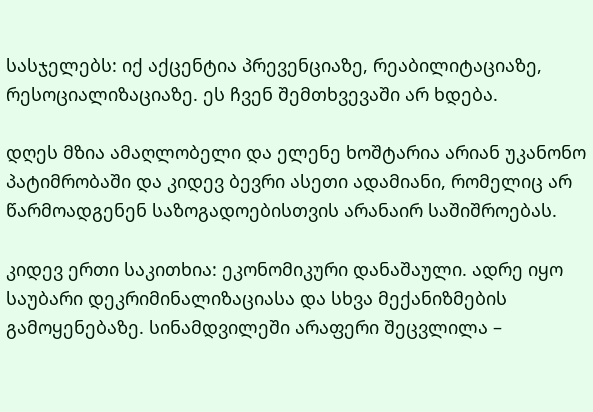სასჯელებს: იქ აქცენტია პრევენციაზე, რეაბილიტაციაზე, რესოციალიზაციაზე. ეს ჩვენ შემთხვევაში არ ხდება.

დღეს მზია ამაღლობელი და ელენე ხოშტარია არიან უკანონო პატიმრობაში და კიდევ ბევრი ასეთი ადამიანი, რომელიც არ წარმოადგენენ საზოგადოებისთვის არანაირ საშიშროებას.

კიდევ ერთი საკითხია: ეკონომიკური დანაშაული. ადრე იყო საუბარი დეკრიმინალიზაციასა და სხვა მექანიზმების გამოყენებაზე. სინამდვილეში არაფერი შეცვლილა –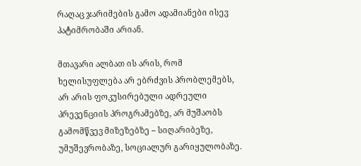რაღაც ჯარიმების გამო ადამიანები ისევ პატიმრობაში არიან.

მთავარი ალბათ ის არის, რომ  ხელისუფლება არ ებრძვის პრობლემებს, არ არის ფოკუსირებული ადრეული პრევენციის პროგრამებზე, არ მუშაობს გამომწვევ მიზეზებზე – სიღარიბეზე, უმუშევრობაზე, სოციალურ გარიყულობაზე.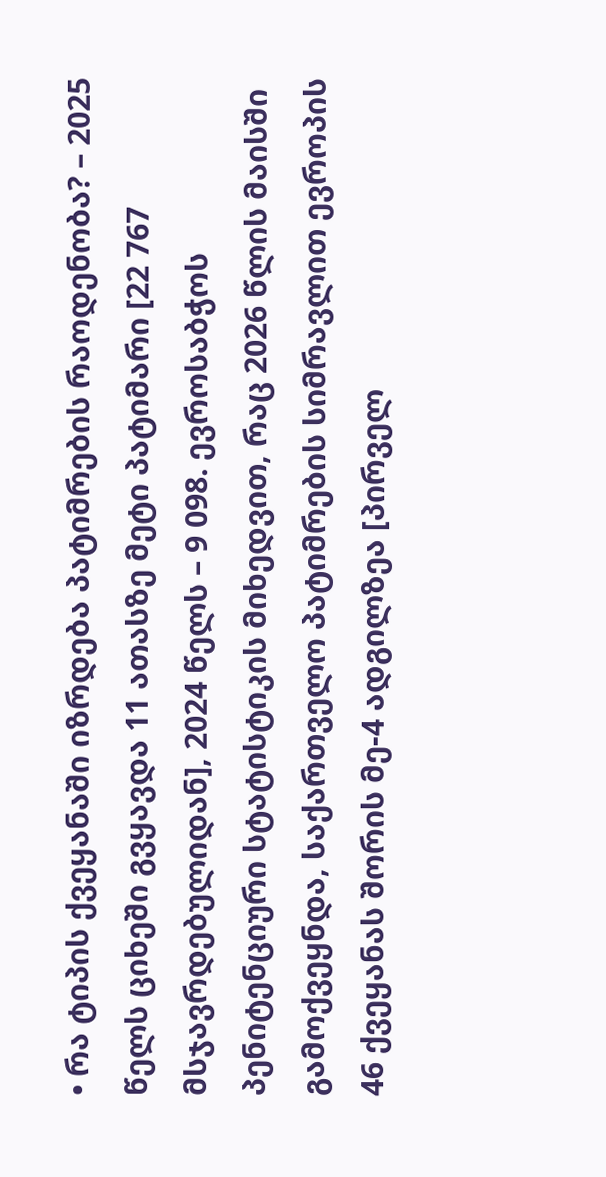• რა ტიპის ქვეყანაში იზრდება პატიმრების რაოდენობა? – 2025 წელს ციხეში გვყავდა 11 ათასზე მეტი პატიმარი [22 767 მსჯავრდებულიდან], 2024 წელს – 9 098. ევროსაბჭოს პენიტენციური სტატისტიკის მიხედვით, რაც 2026 წლის მაისში გამოქვეყნდა, საქართველო პატიმრების სიმრავლით ევროპის 46 ქვეყანას შორის მე-4 ადგილზეა [პირველ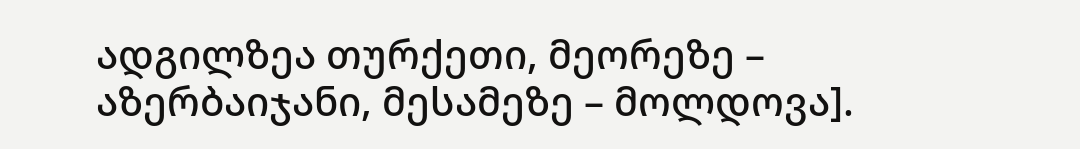ადგილზეა თურქეთი, მეორეზე – აზერბაიჯანი, მესამეზე – მოლდოვა].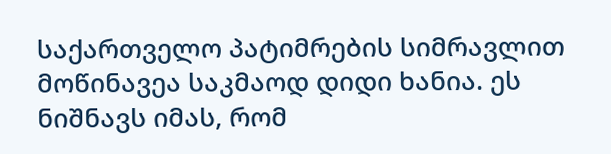საქართველო პატიმრების სიმრავლით მოწინავეა საკმაოდ დიდი ხანია. ეს ნიშნავს იმას, რომ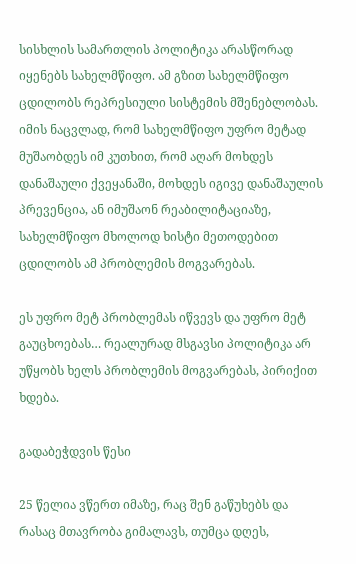სისხლის სამართლის პოლიტიკა არასწორად იყენებს სახელმწიფო. ამ გზით სახელმწიფო ცდილობს რეპრესიული სისტემის მშენებლობას. იმის ნაცვლად, რომ სახელმწიფო უფრო მეტად მუშაობდეს იმ კუთხით, რომ აღარ მოხდეს დანაშაული ქვეყანაში, მოხდეს იგივე დანაშაულის პრევენცია, ან იმუშაონ რეაბილიტაციაზე, სახელმწიფო მხოლოდ ხისტი მეთოდებით ცდილობს ამ პრობლემის მოგვარებას.

ეს უფრო მეტ პრობლემას იწვევს და უფრო მეტ გაუცხოებას… რეალურად მსგავსი პოლიტიკა არ უწყობს ხელს პრობლემის მოგვარებას, პირიქით ხდება.

გადაბეჭდვის წესი

25 წელია ვწერთ იმაზე, რაც შენ გაწუხებს და რასაც მთავრობა გიმალავს, თუმცა დღეს,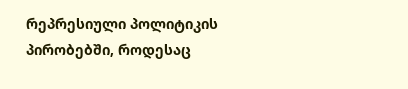რეპრესიული პოლიტიკის პირობებში, როდესაც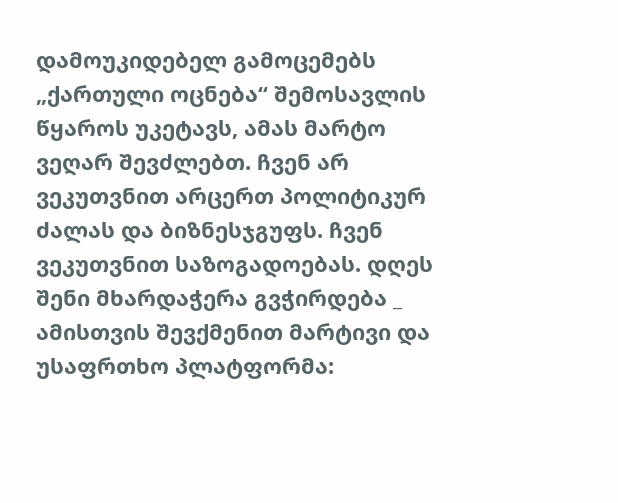დამოუკიდებელ გამოცემებს „ქართული ოცნება“ შემოსავლის წყაროს უკეტავს, ამას მარტო ვეღარ შევძლებთ. ჩვენ არ ვეკუთვნით არცერთ პოლიტიკურ ძალას და ბიზნესჯგუფს. ჩვენ ვეკუთვნით საზოგადოებას. დღეს შენი მხარდაჭერა გვჭირდება _ ამისთვის შევქმენით მარტივი და უსაფრთხო პლატფორმა: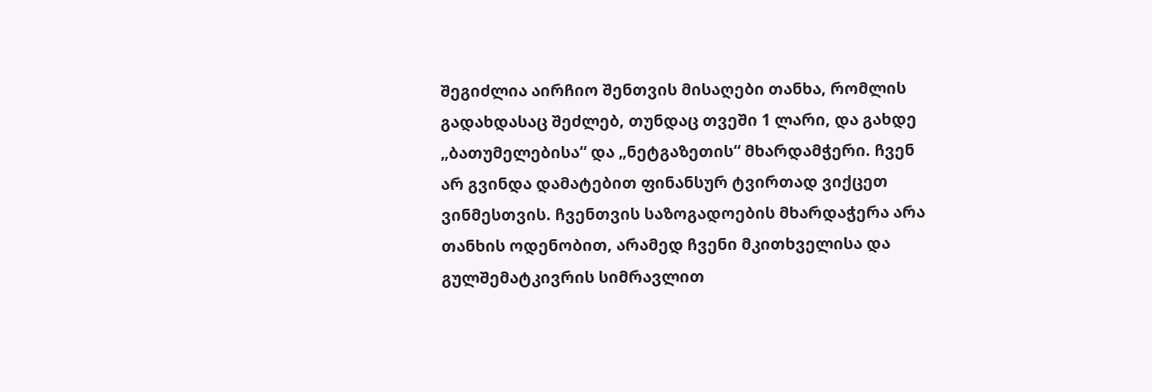შეგიძლია აირჩიო შენთვის მისაღები თანხა, რომლის გადახდასაც შეძლებ, თუნდაც თვეში 1 ლარი, და გახდე „ბათუმელებისა“ და „ნეტგაზეთის“ მხარდამჭერი. ჩვენ არ გვინდა დამატებით ფინანსურ ტვირთად ვიქცეთ ვინმესთვის. ჩვენთვის საზოგადოების მხარდაჭერა არა თანხის ოდენობით, არამედ ჩვენი მკითხველისა და გულშემატკივრის სიმრავლით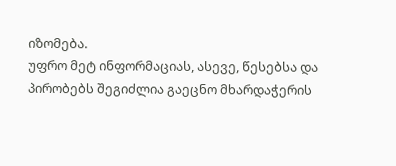იზომება.
უფრო მეტ ინფორმაციას, ასევე, წესებსა და პირობებს შეგიძლია გაეცნო მხარდაჭერის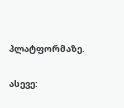პლატფორმაზე.

ასევე: